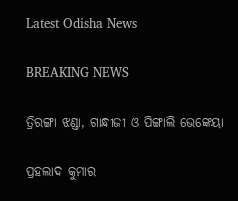Latest Odisha News

BREAKING NEWS

ତ୍ରିରଙ୍ଗା ଝଣ୍ଡା, ଗାନ୍ଧୀଜୀ ଓ ପିଙ୍ଗାଲି ଭେଙ୍କେୟା

ପ୍ରହଲାଦ କୁମାର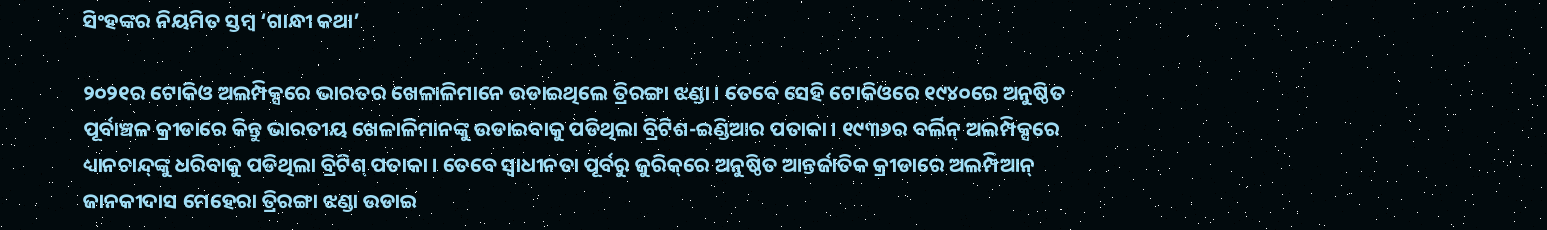ସିଂହଙ୍କର ନିୟମିତ ସ୍ତମ୍ବ ‘ଗାନ୍ଧୀ କଥା’

୨୦୨୧ର ଟୋକିଓ ଅଲମ୍ପିକ୍ସରେ ଭାରତର ଖେଳାଳିମାନେ ଉଡାଇଥିଲେ ତ୍ରିରଙ୍ଗା ଝଣ୍ଡା । ତେବେ ସେହି ଟୋକିଓରେ ୧୯୪୦ରେ ଅନୁଷ୍ଠିତ ପୂର୍ବାଞ୍ଚଳ କ୍ରୀଡାରେ କିନ୍ତୁ ଭାରତୀୟ ଖେଳାଳିମାନଙ୍କୁ ଉଡାଇବାକୁ ପଡିଥିଲା ବ୍ରିଟିଶ-ଇଣ୍ଡିଆର ପତାକା । ୧୯୩୬ର ବର୍ଲିନ୍ ଅଲମ୍ପିକ୍ସରେ ଧ୍ୟାନଚାନ୍ଦ୍‌ଙ୍କୁ ଧରିବାକୁ ପଡିଥିଲା ବ୍ରିଟିଶ୍ ପତାକା । ତେବେ ସ୍ୱାଧୀନତା ପୂର୍ବରୁ ଜୁରିକ୍‌ରେ ଅନୁଷ୍ଠିତ ଆନ୍ତର୍ଜାତିକ କ୍ରୀଡାରେ ଅଲମ୍ପିଆନ୍ ଜାନକୀଦାସ ମେହେରା ତ୍ରିରଙ୍ଗା ଝଣ୍ଡା ଉଡାଇ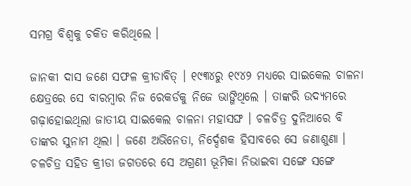ସମଗ୍ର ବିଶ୍ୱକୁ ଚକିତ କରିଥିଲେ ।

ଜାନକୀ ଦାସ ଜଣେ ସଫଳ କ୍ରୀଡାବିତ୍ । ୧୯୩୪ରୁ ୧୯୪୨ ମଧ୍ୟରେ ସାଇକେଲ ଚାଳନା କ୍ଷେତ୍ରରେ ସେ ବାରମ୍ବାର ନିଜ ରେକର୍ଡକୁ ନିଜେ ଭାଙ୍ଗିଥିଲେ । ତାଙ୍କରି ଉଦ୍ୟମରେ ଗଢ଼ାହୋଇଥିଲା ଜାତୀୟ ସାଇକେଲ ଚାଳନା ମହାସଙ୍ଘ । ଚଳଚିତ୍ର ଦୁନିଆରେ ବି ତାଙ୍କର ସୁନାମ ଥିଲା । ଜଣେ ଅଭିନେତା, ନିର୍ଦ୍ଦେଶକ ହିସାବରେ ସେ ଜଣାଶୁଣା । ଚଳଚିତ୍ର ସହିତ କ୍ରୀଡା ଜଗତରେ ସେ ଅଗ୍ରଣୀ ଭୂମିକା ନିଭାଇବା ସଙ୍ଗେ ସଙ୍ଗେ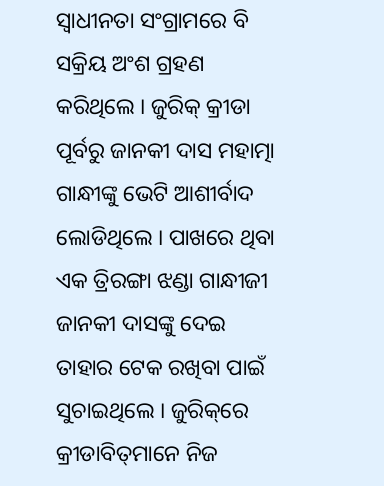ସ୍ୱାଧୀନତା ସଂଗ୍ରାମରେ ବି ସକ୍ରିୟ ଅଂଶ ଗ୍ରହଣ କରିଥିଲେ । ଜୁରିକ୍ କ୍ରୀଡା ପୂର୍ବରୁ ଜାନକୀ ଦାସ ମହାତ୍ମା ଗାନ୍ଧୀଙ୍କୁ ଭେଟି ଆଶୀର୍ବାଦ ଲୋଡିଥିଲେ । ପାଖରେ ଥିବା ଏକ ତ୍ରିରଙ୍ଗା ଝଣ୍ଡା ଗାନ୍ଧୀଜୀ ଜାନକୀ ଦାସଙ୍କୁ ଦେଇ ତାହାର ଟେକ ରଖିବା ପାଇଁ ସୁଚାଇଥିଲେ । ଜୁରିକ୍‌ରେ କ୍ରୀଡାବିତ୍‌ମାନେ ନିଜ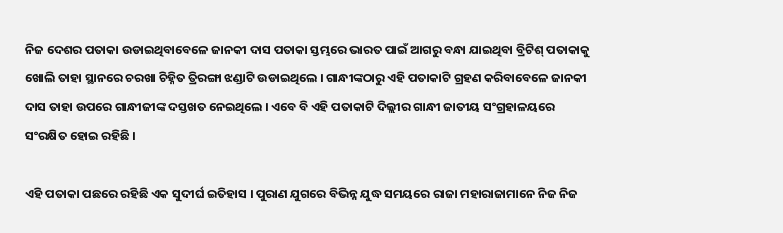ନିଜ ଦେଶର ପତାକା ଉଡାଇଥିବାବେଳେ ଜାନକୀ ଦାସ ପତାକା ସ୍ତମ୍ଭରେ ଭାରତ ପାଇଁ ଆଗରୁ ବନ୍ଧା ଯାଇଥିବା ବ୍ରିଟିଶ୍ ପତାକାକୁ ଖୋଲି ତାହା ସ୍ଥାନରେ ଚରଖା ଚିହ୍ନିତ ତ୍ରିରଙ୍ଗା ଝଣ୍ଡାଟି ଉଡାଇଥିଲେ । ଗାନ୍ଧୀଙ୍କଠାରୁ ଏହି ପତାକାଟି ଗ୍ରହଣ କରିବାବେଳେ ଜାନକୀ ଦାସ ତାହା ଉପରେ ଗାନ୍ଧୀଜୀଙ୍କ ଦସ୍ତଖତ ନେଇଥିଲେ । ଏବେ ବି ଏହି ପତାକାଟି ଦିଲ୍ଲୀର ଗାନ୍ଧୀ ଜାତୀୟ ସଂଗ୍ରହାଳୟରେ ସଂରକ୍ଷିତ ହୋଇ ରହିଛି ।

ଏହି ପତାକା ପଛରେ ରହିଛି ଏକ ସୁଦୀର୍ଘ ଇତିହାସ । ପୁରାଣ ଯୁଗରେ ବିଭିନ୍ନ ଯୁଦ୍ଧ ସମୟରେ ରାଜା ମହାରାଜାମାନେ ନିଜ ନିଜ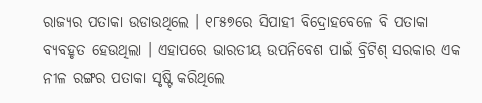ରାଜ୍ୟର ପତାକା ଉଡାଉଥିଲେ । ୧୮୫୭ରେ ସିପାହୀ ବିଦ୍ରୋହବେଳେ ବି ପତାକା ବ୍ୟବହୃତ ହେଉଥିଲା । ଏହାପରେ ଭାରତୀୟ ଉପନିବେଶ ପାଇଁ ବ୍ରିଟିଶ୍ ସରକାର ଏକ ନୀଳ ରଙ୍ଗର ପତାକା ସୃଷ୍ଟି କରିଥିଲେ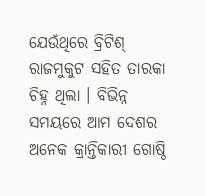ଯେଉଁଥିରେ ବ୍ରିଟିଶ୍ ରାଜମୁକୁଟ ସହିତ ତାରକା ଚିହ୍ନ ଥିଲା । ବିଭିନ୍ନ ସମୟରେ ଆମ ଦେଶର ଅନେକ କ୍ରାନ୍ତିକାରୀ ଗୋଷ୍ଠି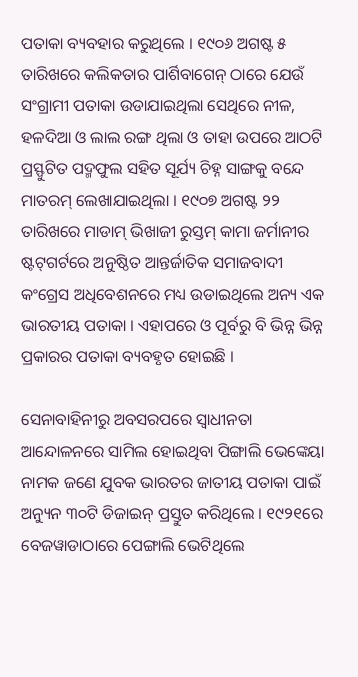ପତାକା ବ୍ୟବହାର କରୁଥିଲେ । ୧୯୦୬ ଅଗଷ୍ଟ ୫ ତାରିଖରେ କଲିକତାର ପାର୍ଶିବାଗେନ୍ ଠାରେ ଯେଉଁ ସଂଗ୍ରାମୀ ପତାକା ଉଡାଯାଇଥିଲା ସେଥିରେ ନୀଳ, ହଳଦିଆ ଓ ଲାଲ ରଙ୍ଗ ଥିଲା ଓ ତାହା ଉପରେ ଆଠଟି ପ୍ରସ୍ଫୁଟିତ ପଦ୍ମଫୁଲ ସହିତ ସୂର୍ଯ୍ୟ ଚିହ୍ନ ସାଙ୍ଗକୁ ବନ୍ଦେ ମାତରମ୍ ଲେଖାଯାଇଥିଲା । ୧୯୦୭ ଅଗଷ୍ଟ ୨୨ ତାରିଖରେ ମାଡାମ୍ ଭିଖାଜୀ ରୁସ୍ତମ୍ କାମା ଜର୍ମାନୀର ଷ୍ଟଟ୍‌ଗର୍ଟରେ ଅନୁଷ୍ଠିତ ଆନ୍ତର୍ଜାତିକ ସମାଜବାଦୀ କଂଗ୍ରେସ ଅଧିବେଶନରେ ମଧ୍ୟ ଉଡାଇଥିଲେ ଅନ୍ୟ ଏକ ଭାରତୀୟ ପତାକା । ଏହାପରେ ଓ ପୂର୍ବରୁ ବି ଭିନ୍ନ ଭିନ୍ନ ପ୍ରକାରର ପତାକା ବ୍ୟବହୃତ ହୋଇଛି ।

ସେନାବାହିନୀରୁ ଅବସରପରେ ସ୍ୱାଧୀନତା ଆନ୍ଦୋଳନରେ ସାମିଲ ହୋଇଥିବା ପିଙ୍ଗାଲି ଭେଙ୍କେୟା ନାମକ ଜଣେ ଯୁବକ ଭାରତର ଜାତୀୟ ପତାକା ପାଇଁ ଅନ୍ୟୁନ ୩୦ଟି ଡିଜାଇନ୍ ପ୍ରସ୍ତୁତ କରିଥିଲେ । ୧୯୨୧ରେ ବେଜୱାଡାଠାରେ ପେଙ୍ଗାଲି ଭେଟିଥିଲେ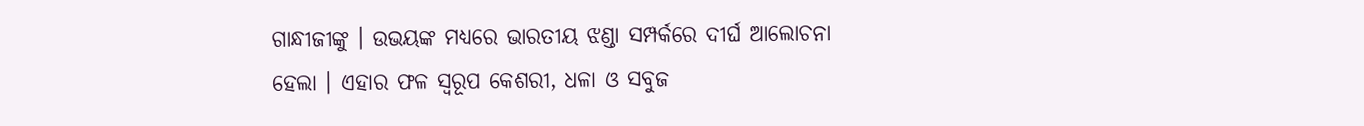ଗାନ୍ଧୀଜୀଙ୍କୁ । ଉଭୟଙ୍କ ମଧ୍ୟରେ ଭାରତୀୟ ଝଣ୍ଡା ସମ୍ପର୍କରେ ଦୀର୍ଘ ଆଲୋଚନା ହେଲା । ଏହାର ଫଳ ସ୍ୱରୂପ କେଶରୀ, ଧଳା ଓ ସବୁଜ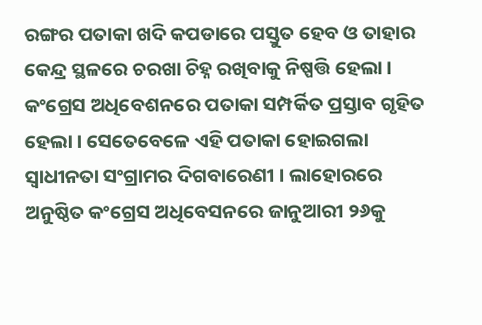ରଙ୍ଗର ପତାକା ଖଦି କପଡାରେ ପସ୍ତୁତ ହେବ ଓ ତାହାର କେନ୍ଦ୍ର ସ୍ଥଳରେ ଚରଖା ଚିହ୍ନ ରଖିବାକୁ ନିଷ୍ପତ୍ତି ହେଲା । କଂଗ୍ରେସ ଅଧିବେଶନରେ ପତାକା ସମ୍ପର୍କିତ ପ୍ରସ୍ତାବ ଗୃହିତ ହେଲା । ସେତେବେଳେ ଏହି ପତାକା ହୋଇଗଲା ସ୍ୱାଧୀନତା ସଂଗ୍ରାମର ଦିଗବାରେଣୀ । ଲାହୋରରେ ଅନୁଷ୍ଠିତ କଂଗ୍ରେସ ଅଧିବେସନରେ ଜାନୁଆରୀ ୨୬କୁ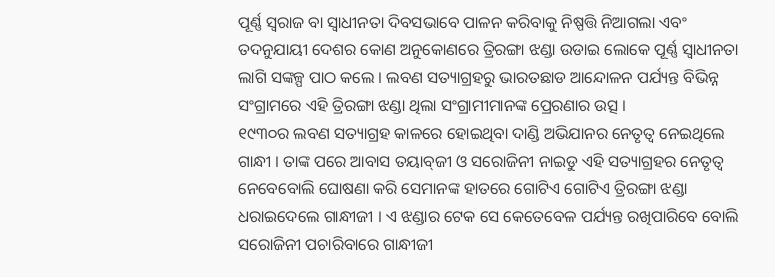ପୂର୍ଣ୍ଣ ସ୍ୱରାଜ ବା ସ୍ୱାଧୀନତା ଦିବସଭାବେ ପାଳନ କରିବାକୁ ନିଷ୍ପତ୍ତି ନିଆଗଲା ଏବଂ ତଦନୁଯାୟୀ ଦେଶର କୋଣ ଅନୁକୋଣରେ ତ୍ରିରଙ୍ଗା ଝଣ୍ଡା ଉଡାଇ ଲୋକେ ପୂର୍ଣ୍ଣ ସ୍ୱାଧୀନତା ଲାଗି ସଙ୍କଳ୍ପ ପାଠ କଲେ । ଲବଣ ସତ୍ୟାଗ୍ରହରୁ ଭାରତଛାଡ ଆନ୍ଦୋଳନ ପର୍ଯ୍ୟନ୍ତ ବିଭିନ୍ନ ସଂଗ୍ରାମରେ ଏହି ତ୍ରିରଙ୍ଗା ଝଣ୍ଡା ଥିଲା ସଂଗ୍ରାମୀମାନଙ୍କ ପ୍ରେରଣାର ଉତ୍ସ ।
୧୯୩୦ର ଲବଣ ସତ୍ୟାଗ୍ରହ କାଳରେ ହୋଇଥିବା ଦାଣ୍ଡି ଅଭିଯାନର ନେତୃତ୍ୱ ନେଇଥିଲେ ଗାନ୍ଧୀ । ତାଙ୍କ ପରେ ଆବାସ ତୟାବ୍‌ଜୀ ଓ ସରୋଜିନୀ ନାଇଡୁ ଏହି ସତ୍ୟାଗ୍ରହର ନେତୃତ୍ୱ ନେବେବୋଲି ଘୋଷଣା କରି ସେମାନଙ୍କ ହାତରେ ଗୋଟିଏ ଗୋଟିଏ ତ୍ରିରଙ୍ଗା ଝଣ୍ଡା ଧରାଇଦେଲେ ଗାନ୍ଧୀଜୀ । ଏ ଝଣ୍ଡାର ଟେକ ସେ କେତେବେଳ ପର୍ଯ୍ୟନ୍ତ ରଖିପାରିବେ ବୋଲି ସରୋଜିନୀ ପଚାରିବାରେ ଗାନ୍ଧୀଜୀ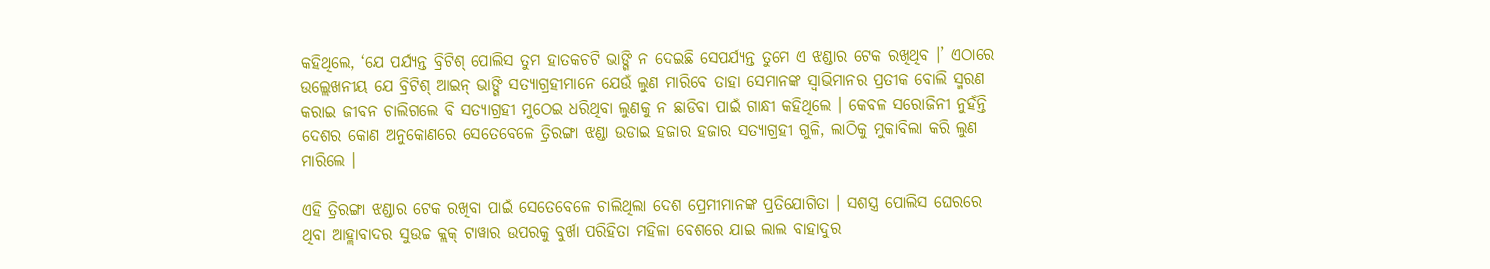କହିଥିଲେ, ‘ଯେ ପର୍ଯ୍ୟନ୍ତ ବ୍ରିଟିଶ୍ ପୋଲିସ ତୁମ ହାତକଚଟି ଭାଙ୍ଗି ନ ଦେଇଛି ସେପର୍ଯ୍ୟନ୍ତ ତୁମେ ଏ ଝଣ୍ଡାର ଟେକ ରଖିଥିବ ।’ ଏଠାରେ ଉଲ୍ଲେଖନୀୟ ଯେ ବ୍ରିଟିଶ୍ ଆଇନ୍ ଭାଙ୍ଗି ସତ୍ୟାଗ୍ରହୀମାନେ ଯେଉଁ ଲୁଣ ମାରିବେ ତାହା ସେମାନଙ୍କ ସ୍ୱାଭିମାନର ପ୍ରତୀକ ବୋଲି ସ୍ମରଣ କରାଇ ଜୀବନ ଚାଲିଗଲେ ବି ସତ୍ୟାଗ୍ରହୀ ମୁଠେଇ ଧରିଥିବା ଲୁଣକୁ ନ ଛାଡିବା ପାଇଁ ଗାନ୍ଧୀ କହିଥିଲେ । କେବଳ ସରୋଜିନୀ ନୁହଁନ୍ତି ଦେଶର କୋଣ ଅନୁକୋଣରେ ସେତେବେଳେ ତ୍ରିରଙ୍ଗା ଝଣ୍ଡା ଉଡାଇ ହଜାର ହଜାର ସତ୍ୟାଗ୍ରହୀ ଗୁଳି, ଲାଠିକୁ ମୁକାବିଲା କରି ଲୁଣ ମାରିଲେ ।

ଏହି ତ୍ରିରଙ୍ଗା ଝଣ୍ଡାର ଟେକ ରଖିବା ପାଇଁ ସେତେବେଳେ ଚାଲିଥିଲା ଦେଶ ପ୍ରେମୀମାନଙ୍କ ପ୍ରତିଯୋଗିତା । ସଶସ୍ତ୍ର ପୋଲିସ ଘେରରେ ଥିବା ଆହ୍ଲାବାଦର ସୁଉଚ୍ଚ କ୍ଲକ୍ ଟାୱାର ଉପରକୁ ବୁର୍ଖା ପରିହିତା ମହିଳା ବେଶରେ ଯାଇ ଲାଲ ବାହାଦୁର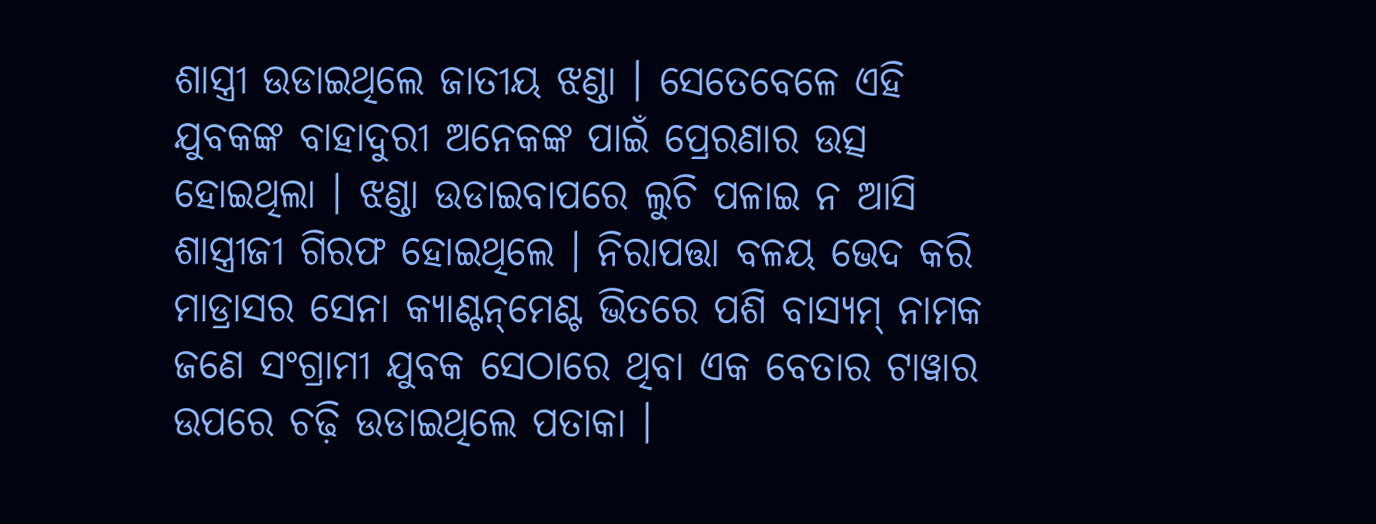ଶାସ୍ତ୍ରୀ ଉଡାଇଥିଲେ ଜାତୀୟ ଝଣ୍ଡା । ସେତେବେଳେ ଏହି ଯୁବକଙ୍କ ବାହାଦୁରୀ ଅନେକଙ୍କ ପାଇଁ ପ୍ରେରଣାର ଉତ୍ସ ହୋଇଥିଲା । ଝଣ୍ଡା ଉଡାଇବାପରେ ଲୁଚି ପଳାଇ ନ ଆସି ଶାସ୍ତ୍ରୀଜୀ ଗିରଫ ହୋଇଥିଲେ । ନିରାପତ୍ତା ବଳୟ ଭେଦ କରି ମାଡ୍ରାସର ସେନା କ୍ୟାଣ୍ଟନ୍‌ମେଣ୍ଟ ଭିତରେ ପଶି ବାସ୍ୟମ୍ ନାମକ ଜଣେ ସଂଗ୍ରାମୀ ଯୁବକ ସେଠାରେ ଥିବା ଏକ ବେତାର ଟାୱାର ଉପରେ ଚଢ଼ି ଉଡାଇଥିଲେ ପତାକା ।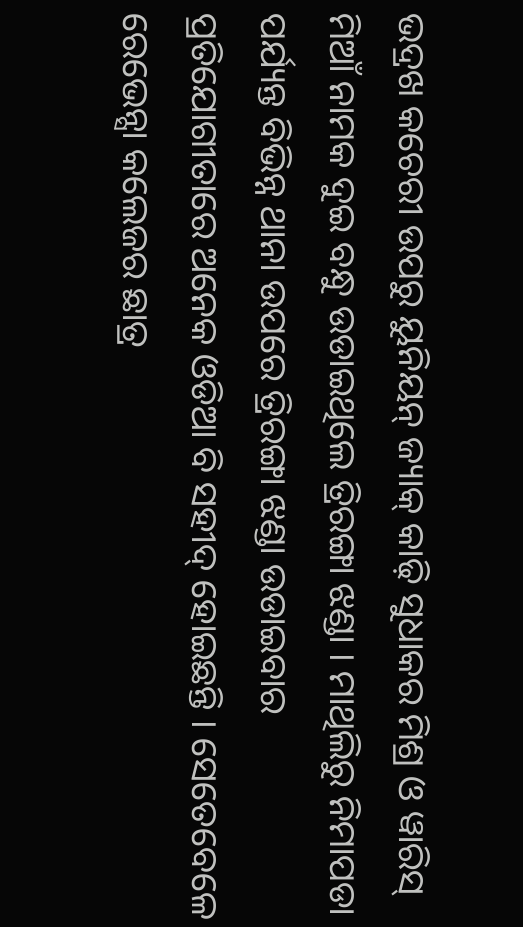ଭଦ୍ରଖ କଚେରୀ ଉପରୁ ୟୁନିୟନ୍ ଜ୍ୟାକ୍ କାଢ଼ି ସୁଧାକର ମିଶ୍ର ଓ ୱାରିସ୍ ମିଆଁ ନାମକ ଦୁଇ ବନ୍ଧୁ ଉଡାଇଥିଲେ ତ୍ରିରଙ୍ଗା ଝଣ୍ଡା । ମାଥିଲିରୁ ନିମାପଡା ପର୍ଯ୍ୟନ୍ତ ବିଭିନ୍ନ ଥାନା ଉପରେ ତ୍ରିରଙ୍ଗା ଝଣ୍ଡା ଉଡାଇବାର ପ୍ରତିଯୋଗୀତାରେ ଅନେକ ଓଡିଆ ବି ସହୀଦ୍ ହୋଇଛନ୍ତି । ସେତେବେଳେ ରେଭେନ୍ସା କଲେଜର ଛାତ୍ର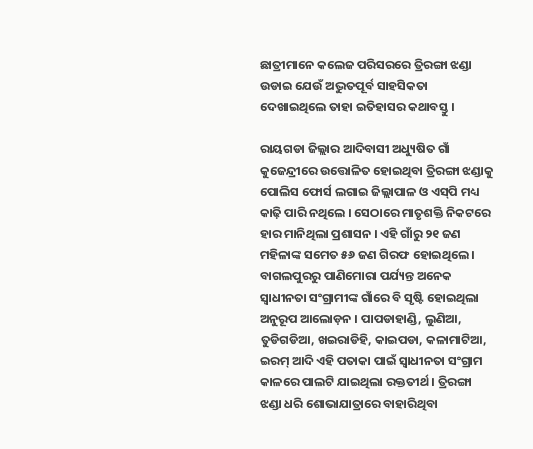ଛାତ୍ରୀମାନେ କଲେଜ ପରିସରରେ ତ୍ରିରଙ୍ଗା ଝଣ୍ଡା ଉଡାଇ ଯେଉଁ ଅଦ୍ଭୁତପୂର୍ବ ସାହସିକତା ଦେଖାଇଥିଲେ ତାହା ଇତିହାସର କଥାବସ୍ତୁ ।

ରାୟଗଡା ଜିଲ୍ଲାର ଆଦିବାସୀ ଅଧ୍ୟୁଷିତ ଗାଁ କୁଜେନ୍ଦ୍ରୀରେ ଉତ୍ତୋଳିତ ହୋଇଥିବା ତ୍ରିରଙ୍ଗା ଝଣ୍ଡାକୁ ପୋଲିସ ଫୋର୍ସ ଲଗାଇ ଜିଲ୍ଲାପାଳ ଓ ଏସ୍‌ପି ମଧ୍ୟ କାଢ଼ି ପାରି ନଥିଲେ । ସେଠାରେ ମାତୃଶକ୍ତି ନିକଟରେ ହାର ମାନିଥିଲା ପ୍ରଶାସନ । ଏହି ଗାଁରୁ ୨୧ ଜଣ ମହିଳାଙ୍କ ସମେତ ୫୬ ଜଣ ଗିରଫ ହୋଇଥିଲେ । ବାଗଲପୁରରୁ ପାଣିମୋରା ପର୍ଯ୍ୟନ୍ତ ଅନେକ ସ୍ୱାଧୀନତା ସଂଗ୍ରାମୀଙ୍କ ଗାଁରେ ବି ସୃଷ୍ଟି ହୋଇଥିଲା ଅନୁରୂପ ଆଲୋଡ଼ନ । ପାପଡାହାଣ୍ଡି, ଲୁଣିଆ, ତୁଡିଗଡିଆ, ଖଇରାଡିହି, କାଇପଡା, କଳାମାଟିଆ, ଇରମ୍ ଆଦି ଏହି ପତାକା ପାଇଁ ସ୍ୱାଧୀନତା ସଂଗ୍ରାମ କାଳରେ ପାଲଟି ଯାଇଥିଲା ରକ୍ତତୀର୍ଥ । ତ୍ରିରଙ୍ଗା ଝଣ୍ଡା ଧରି ଶୋଭାଯାତ୍ରାରେ ବାହାରିଥିବା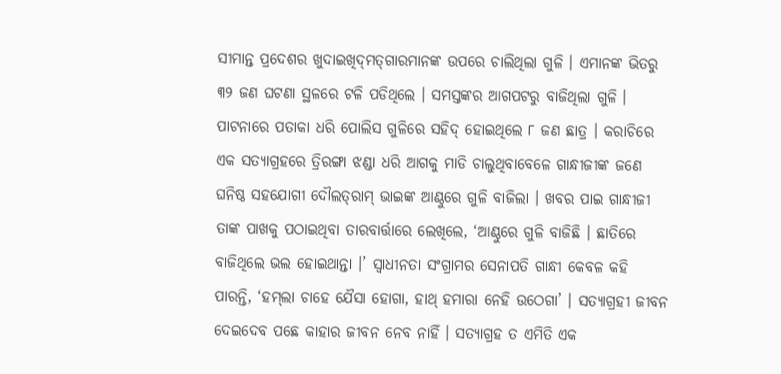ସୀମାନ୍ତ ପ୍ରଦେଶର ଖୁଦାଇଖିଦ୍‌ମତ୍‌ଗାରମାନଙ୍କ ଉପରେ ଚାଲିଥିଲା ଗୁଳି । ଏମାନଙ୍କ ଭିତରୁ ୩୨ ଜଣ ଘଟଣା ସ୍ଥଳରେ ଟଳି ପଡିଥିଲେ । ସମସ୍ତଙ୍କର ଆଗପଟରୁ ବାଜିଥିଲା ଗୁଳି । ପାଟନାରେ ପତାକା ଧରି ପୋଲିସ ଗୁଳିରେ ସହିଦ୍ ହୋଇଥିଲେ ୮ ଜଣ ଛାତ୍ର । କରାଚିରେ ଏକ ସତ୍ୟାଗ୍ରହରେ ତ୍ରିରଙ୍ଗା ଝଣ୍ଡା ଧରି ଆଗକୁ ମାଡି ଚାଲୁଥିବାବେଳେ ଗାନ୍ଧୀଜୀଙ୍କ ଜଣେ ଘନିଷ୍ଠ ସହଯୋଗୀ ଦୌଲତ୍‌ରାମ୍ ଭାଇଙ୍କ ଆଣ୍ଠୁରେ ଗୁଳି ବାଜିଲା । ଖବର ପାଇ ଗାନ୍ଧୀଜୀ ତାଙ୍କ ପାଖକୁ ପଠାଇଥିବା ତାରବାର୍ତ୍ତାରେ ଲେଖିଲେ, ‘ଆଣ୍ଠୁରେ ଗୁଳି ବାଜିଛି । ଛାତିରେ ବାଜିଥିଲେ ଭଲ ହୋଇଥାନ୍ତା ।’ ସ୍ୱାଧୀନତା ସଂଗ୍ରାମର ସେନାପତି ଗାନ୍ଧୀ କେବଳ କହି ପାରନ୍ତି, ‘ହମ୍‌ଲା ଚାହେ ଯୈସା ହୋଗା, ହାଥ୍ ହମାରା ନେହି ଉଠେଗା’ । ସତ୍ୟାଗ୍ରହୀ ଜୀବନ ଦେଇଦେବ ପଛେ କାହାର ଜୀବନ ନେବ ନାହିଁ । ସତ୍ୟାଗ୍ରହ ତ ଏମିତି ଏକ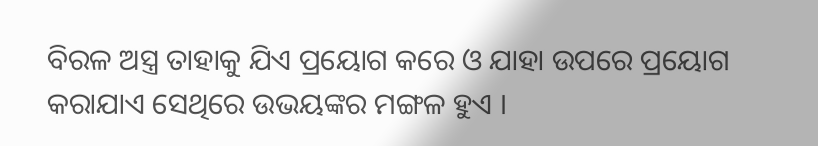ବିରଳ ଅସ୍ତ୍ର ତାହାକୁ ଯିଏ ପ୍ରୟୋଗ କରେ ଓ ଯାହା ଉପରେ ପ୍ରୟୋଗ କରାଯାଏ ସେଥିରେ ଉଭୟଙ୍କର ମଙ୍ଗଳ ହୁଏ ।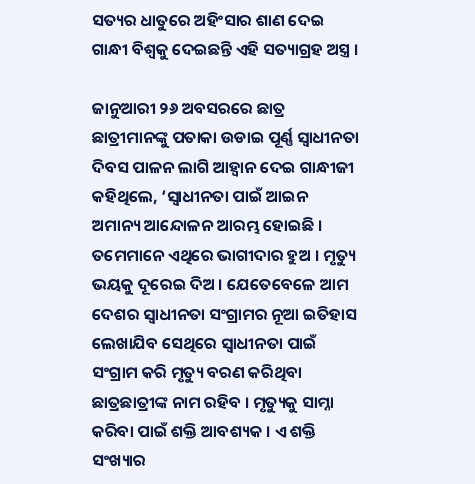ସତ୍ୟର ଧାତୁରେ ଅହିଂସାର ଶାଣ ଦେଇ ଗାନ୍ଧୀ ବିଶ୍ୱକୁ ଦେଇଛନ୍ତି ଏହି ସତ୍ୟାଗ୍ରହ ଅସ୍ତ୍ର ।

ଜାନୁଆରୀ ୨୬ ଅବସରରେ ଛାତ୍ର ଛାତ୍ରୀମାନଙ୍କୁ ପତାକା ଉଡାଇ ପୂର୍ଣ୍ଣ ସ୍ୱାଧୀନତା ଦିବସ ପାଳନ ଲାଗି ଆହ୍ୱାନ ଦେଇ ଗାନ୍ଧୀଜୀ କହିଥିଲେ, ‘ସ୍ୱାଧୀନତା ପାଇଁ ଆଇନ ଅମାନ୍ୟ ଆନ୍ଦୋଳନ ଆରମ୍ଭ ହୋଇଛି । ତମେମାନେ ଏଥିରେ ଭାଗୀଦାର ହୁଅ । ମୃତ୍ୟୁ ଭୟକୁ ଦୂରେଇ ଦିଅ । ଯେତେବେଳେ ଆମ ଦେଶର ସ୍ୱାଧୀନତା ସଂଗ୍ରାମର ନୂଆ ଇତିହାସ ଲେଖାଯିବ ସେଥିରେ ସ୍ୱାଧୀନତା ପାଇଁ ସଂଗ୍ରାମ କରି ମୃତ୍ୟୁ ବରଣ କରିଥିବା ଛାତ୍ରଛାତ୍ରୀଙ୍କ ନାମ ରହିବ । ମୃତ୍ୟୁକୁ ସାମ୍ନା କରିବା ପାଇଁ ଶକ୍ତି ଆବଶ୍ୟକ । ଏ ଶକ୍ତି ସଂଖ୍ୟାର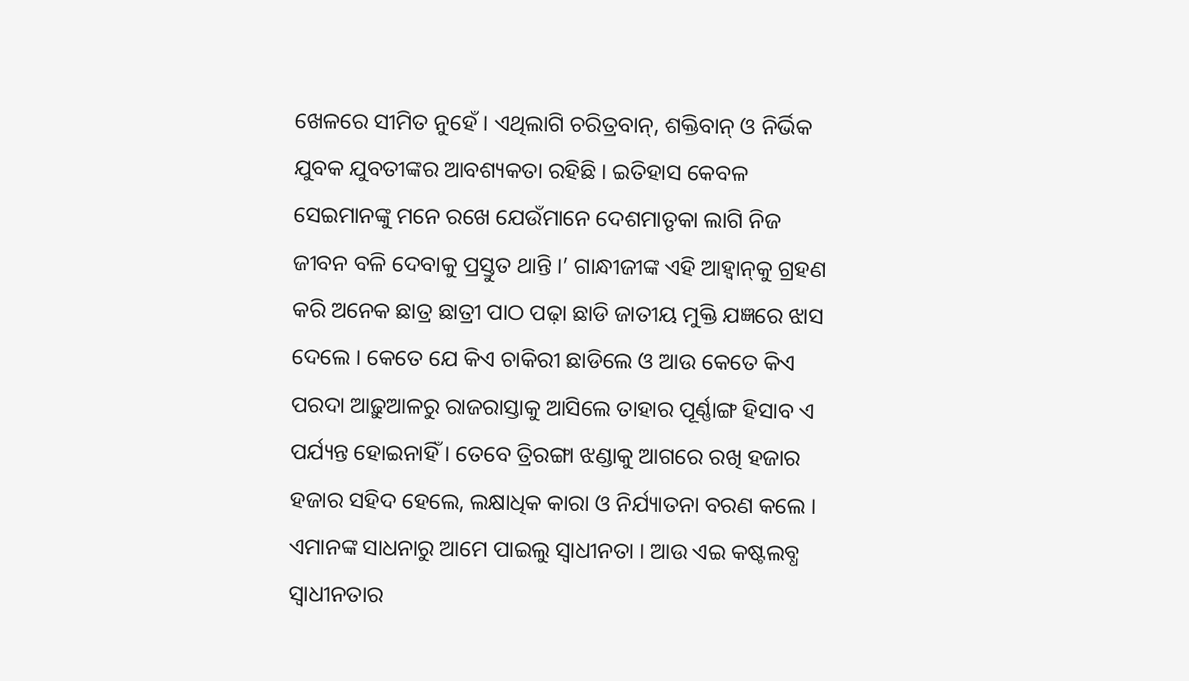ଖେଳରେ ସୀମିତ ନୁହେଁ । ଏଥିଲାଗି ଚରିତ୍ରବାନ୍‌, ଶକ୍ତିବାନ୍ ଓ ନିର୍ଭିକ ଯୁବକ ଯୁବତୀଙ୍କର ଆବଶ୍ୟକତା ରହିଛି । ଇତିହାସ କେବଳ ସେଇମାନଙ୍କୁ ମନେ ରଖେ ଯେଉଁମାନେ ଦେଶମାତୃକା ଲାଗି ନିଜ ଜୀବନ ବଳି ଦେବାକୁ ପ୍ରସ୍ତୁତ ଥାନ୍ତି ।’ ଗାନ୍ଧୀଜୀଙ୍କ ଏହି ଆହ୍ୱାନ୍‌କୁ ଗ୍ରହଣ କରି ଅନେକ ଛାତ୍ର ଛାତ୍ରୀ ପାଠ ପଢ଼ା ଛାଡି ଜାତୀୟ ମୁକ୍ତି ଯଜ୍ଞରେ ଝାସ ଦେଲେ । କେତେ ଯେ କିଏ ଚାକିରୀ ଛାଡିଲେ ଓ ଆଉ କେତେ କିଏ ପରଦା ଆଢ଼ୁଆଳରୁ ରାଜରାସ୍ତାକୁ ଆସିଲେ ତାହାର ପୂର୍ଣ୍ଣାଙ୍ଗ ହିସାବ ଏ ପର୍ଯ୍ୟନ୍ତ ହୋଇନାହିଁ । ତେବେ ତ୍ରିରଙ୍ଗା ଝଣ୍ଡାକୁ ଆଗରେ ରଖି ହଜାର ହଜାର ସହିଦ ହେଲେ, ଲକ୍ଷାଧିକ କାରା ଓ ନିର୍ଯ୍ୟାତନା ବରଣ କଲେ । ଏମାନଙ୍କ ସାଧନାରୁ ଆମେ ପାଇଲୁ ସ୍ୱାଧୀନତା । ଆଉ ଏଇ କଷ୍ଟଲବ୍ଧ ସ୍ୱାଧୀନତାର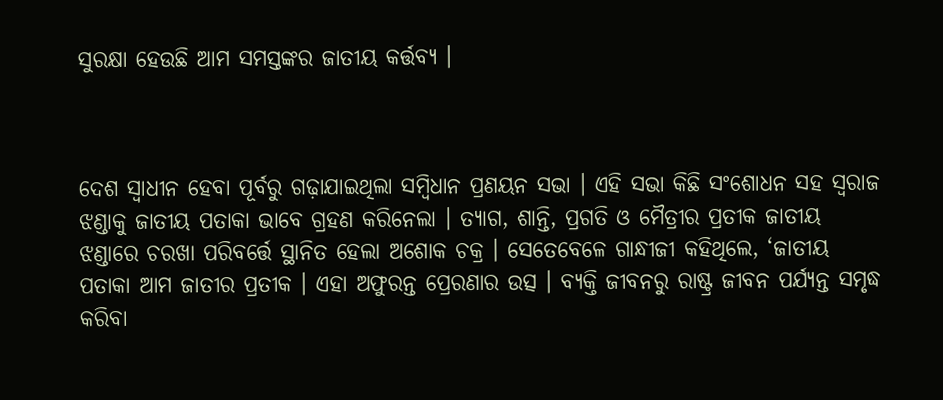ସୁରକ୍ଷା ହେଉଛି ଆମ ସମସ୍ତଙ୍କର ଜାତୀୟ କର୍ତ୍ତବ୍ୟ ।



ଦେଶ ସ୍ୱାଧୀନ ହେବା ପୂର୍ବରୁ ଗଢ଼ାଯାଇଥିଲା ସମ୍ବିଧାନ ପ୍ରଣୟନ ସଭା । ଏହି ସଭା କିଛି ସଂଶୋଧନ ସହ ସ୍ୱରାଜ ଝଣ୍ଡାକୁ ଜାତୀୟ ପତାକା ଭାବେ ଗ୍ରହଣ କରିନେଲା । ତ୍ୟାଗ, ଶାନ୍ତି, ପ୍ରଗତି ଓ ମୈତ୍ରୀର ପ୍ରତୀକ ଜାତୀୟ ଝଣ୍ଡାରେ ଚରଖା ପରିବର୍ତ୍ତେ ସ୍ଥାନିତ ହେଲା ଅଶୋକ ଚକ୍ର । ସେତେବେଳେ ଗାନ୍ଧୀଜୀ କହିଥିଲେ, ‘ଜାତୀୟ ପତାକା ଆମ ଜାତୀର ପ୍ରତୀକ । ଏହା ଅଫୁରନ୍ତ ପ୍ରେରଣାର ଉତ୍ସ । ବ୍ୟକ୍ତି ଜୀବନରୁ ରାଷ୍ଟ୍ର ଜୀବନ ପର୍ଯ୍ୟନ୍ତ ସମୃଦ୍ଧ କରିବା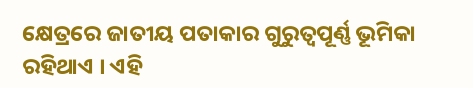କ୍ଷେତ୍ରରେ ଜାତୀୟ ପତାକାର ଗୁରୁତ୍ୱପୂର୍ଣ୍ଣ ଭୂମିକା ରହିଥାଏ । ଏହି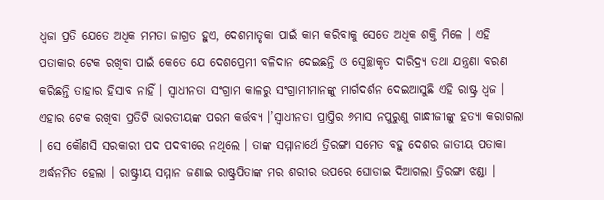ଧ୍ୱଜା ପ୍ରତି ଯେତେ ଅଧିକ ମମତା ଜାଗ୍ରତ ହୁଏ, ଦେଶମାତୃକା ପାଇଁ କାମ କରିବାକୁ ସେତେ ଅଧିକ ଶକ୍ତି ମିଳେ । ଏହି ପତାକାର ଟେକ ରଖିବା ପାଇଁ କେତେ ଯେ ଦେଶପ୍ରେମୀ ବଳିଦାନ ଦେଇଛନ୍ତି ଓ ସ୍ୱେଚ୍ଛାକୃତ ଦାରିଦ୍ର‌୍ୟ ତଥା ଯନ୍ତ୍ରଣା ବରଣ କରିଛନ୍ତି ତାହାର ହିସାବ ନାହିଁ । ସ୍ୱାଧୀନତା ସଂଗ୍ରାମ କାଳରୁ ସଂଗ୍ରାମୀମାନଙ୍କୁ ମାର୍ଗଦର୍ଶନ ଦେଇଆସୁଛି ଏହି ରାଷ୍ଟ୍ର ଧ୍ୱଜ । ଏହାର ଟେକ ରଖିବା ପ୍ରତିଟି ଭାରତୀୟଙ୍କ ପରମ କର୍ତ୍ତବ୍ୟ ।’ସ୍ୱାଧୀନତା ପ୍ରାପ୍ତିର ୬ମାସ ନପୁରୁଣୁ ଗାନ୍ଧୀଜୀଙ୍କୁ ହତ୍ୟା କରାଗଲା । ସେ କୌଣସି ସରକାରୀ ପଦ ପଦବୀରେ ନଥିଲେ । ତାଙ୍କ ସମ୍ମାନାର୍ଥେ ତ୍ରିରଙ୍ଗା ସମେତ ବହୁ ଦେଶର ଜାତୀୟ ପତାକା ଅର୍ଦ୍ଧନମିତ ହେଲା । ରାଷ୍ଟ୍ରୀୟ ସମ୍ମାନ ଜଣାଇ ରାଷ୍ଟ୍ରପିତାଙ୍କ ମର ଶରୀର ଉପରେ ଘୋଡାଇ ଦିଆଗଲା ତ୍ରିରଙ୍ଗା ଝଣ୍ଡା ।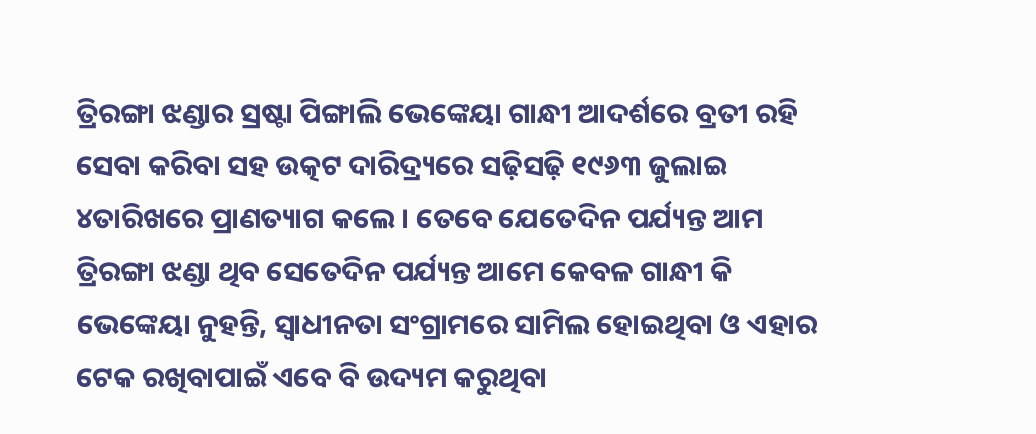ତ୍ରିରଙ୍ଗା ଝଣ୍ଡାର ସ୍ରଷ୍ଟା ପିଙ୍ଗାଲି ଭେଙ୍କେୟା ଗାନ୍ଧୀ ଆଦର୍ଶରେ ବ୍ରତୀ ରହି ସେବା କରିବା ସହ ଉତ୍କଟ ଦାରିଦ୍ର‌୍ୟରେ ସଢ଼ିସଢ଼ି ୧୯୬୩ ଜୁଲାଇ ୪ତାରିଖରେ ପ୍ରାଣତ୍ୟାଗ କଲେ । ତେବେ ଯେତେଦିନ ପର୍ଯ୍ୟନ୍ତ ଆମ ତ୍ରିରଙ୍ଗା ଝଣ୍ଡା ଥିବ ସେତେଦିନ ପର୍ଯ୍ୟନ୍ତ ଆମେ କେବଳ ଗାନ୍ଧୀ କି ଭେଙ୍କେୟା ନୁହନ୍ତି, ସ୍ୱାଧୀନତା ସଂଗ୍ରାମରେ ସାମିଲ ହୋଇଥିବା ଓ ଏହାର ଟେକ ରଖିବାପାଇଁ ଏବେ ବି ଉଦ୍ୟମ କରୁଥିବା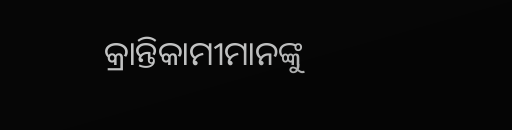କ୍ରାନ୍ତିକାମୀମାନଙ୍କୁ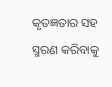କୃତଜ୍ଞତାର ସହ ସ୍ମରଣ କରିବାକୁ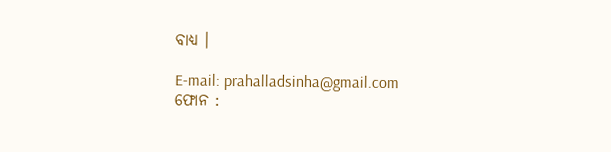ବାଧ୍ୟ ।

E-mail: prahalladsinha@gmail.com
ଫୋନ :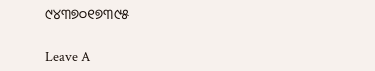୯୪୩୭୦୧୭୩୯୫

Leave A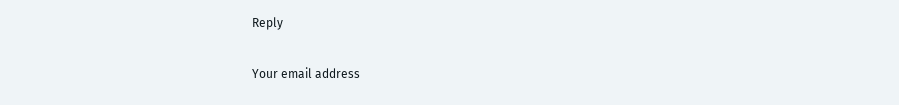Reply

Your email address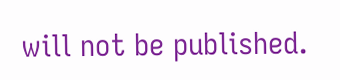will not be published.